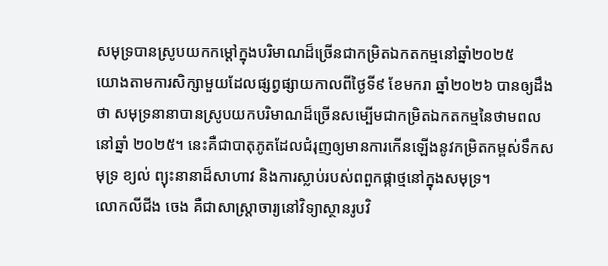សមុទ្របានស្រូបយកកម្តៅក្នុងបរិមាណដ៏ច្រើនជាកម្រិតឯកតកម្មនៅឆ្នាំ២០២៥
យោងតាមការសិក្សាមួយដែលផ្សព្វផ្សាយកាលពីថ្ងៃទី៩ ខែមករា ឆ្នាំ២០២៦ បានឲ្យដឹងថា សមុទ្រនានាបានស្រូបយកបរិមាណដ៏ច្រើនសម្បើមជាកម្រិតឯកតកម្មនៃថាមពលនៅឆ្នាំ ២០២៥។ នេះគឺជាបាតុភូតដែលជំរុញឲ្យមានការកើនឡើងនូវកម្រិតកម្ពស់ទឹកសមុទ្រ ខ្យល់ ព្យុះនានាដ៏សាហាវ និងការស្លាប់របស់ពពួកផ្កាថ្មនៅក្នុងសមុទ្រ។
លោកលីជីង ចេង គឺជាសាស្រ្តាចារ្យនៅវិទ្យាស្ថានរូបវិ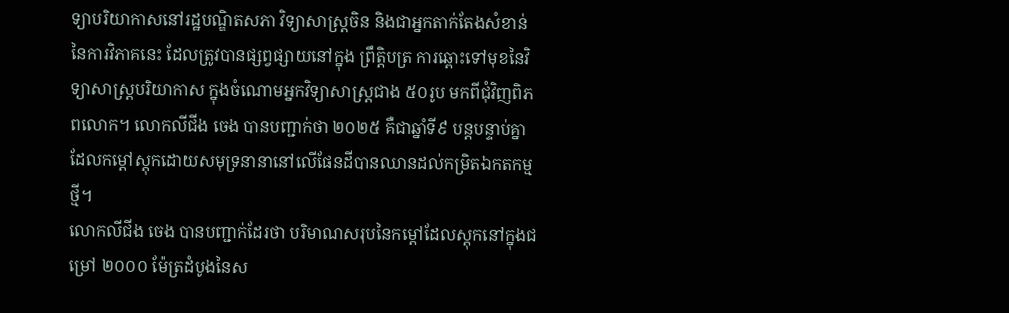ទ្យាបរិយាកាសនៅរដ្ឋបណ្ឌិតសភា វិទ្យាសាស្រ្តចិន និងជាអ្នកតាក់តែងសំខាន់នៃការវិភាគនេះ ដែលត្រូវបានផ្សព្វផ្សាយនៅក្នុង ព្រឹត្តិបត្រ ការឆ្ពោះទៅមុខនៃវិទ្យាសាស្រ្តបរិយាកាស ក្នុងចំណោមអ្នកវិទ្យាសាស្រ្តជាង ៥០រូប មកពីជុំវិញពិភពលោក។ លោកលីជីង ចេង បានបញ្ជាក់ថា ២០២៥ គឺជាឆ្នាំទី៩ បន្តបន្ទាប់គ្នា ដែលកម្តៅស្តុកដោយសមុទ្រនានានៅលើផែនដីបានឈានដល់កម្រិតឯកតកម្មថ្មី។
លោកលីជីង ចេង បានបញ្ជាក់ដែរថា បរិមាណសរុបនៃកម្តៅដែលស្តុកនៅក្នុងជម្រៅ ២០០០ ម៉ែត្រដំបូងនៃស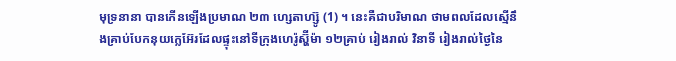មុទ្រនានា បានកើនឡើងប្រមាណ ២៣ ហ្សេតាហ្ស៊ូ (1) ។ នេះគឺជាបរិមាណ ថាមពលដែលស្មើនឹងគ្រាប់បែកនុយក្លេអ៊ែរដែលផ្ទុះនៅទីក្រុងហេរ៉ូស្ហ៊ីម៉ា ១២គ្រាប់ រៀងរាល់ វិនាទី រៀងរាល់ថ្ងៃនៃ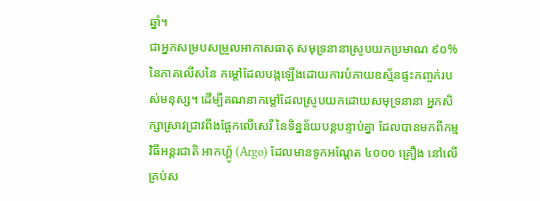ឆ្នាំ។
ជាអ្នកសម្របសម្រួលអាកាសធាតុ សមុទ្រនានាស្រូបយកប្រមាណ ៩០% នៃភាគលើសនៃ កម្តៅដែលបង្កឡើងដោយការបំភាយឧស្ម័នផ្ទះកញ្ចក់របស់មនុស្ស។ ដើម្បីគណនាកម្តៅដែលស្រូបយកដោយសមុទ្រនានា អ្នកសិក្សាស្រាវជ្រាវពឹងផ្អែកលើសេរី នៃទិន្នន័យបន្តបន្ទាប់គ្នា ដែលបានមកពីកម្មវិធីអន្តរជាតិ អាកហ្គ៉ូ (Argo) ដែលមានទូកអណ្តែត ៤០០០ គ្រឿង នៅលើគ្រប់ស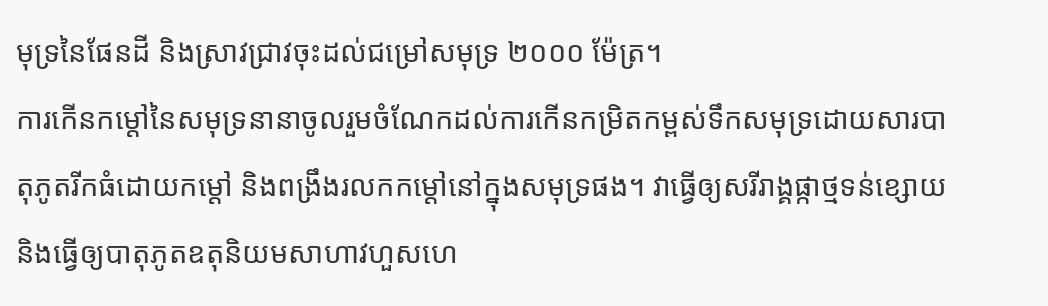មុទ្រនៃផែនដី និងស្រាវជ្រាវចុះដល់ជម្រៅសមុទ្រ ២០០០ ម៉ែត្រ។
ការកើនកម្តៅនៃសមុទ្រនានាចូលរួមចំណែកដល់ការកើនកម្រិតកម្ពស់ទឹកសមុទ្រដោយសារបាតុភូតរីកធំដោយកម្តៅ និងពង្រឹងរលកកម្តៅនៅក្នុងសមុទ្រផង។ វាធ្វើឲ្យសរីរាង្គផ្កាថ្មទន់ខ្សោយ និងធ្វើឲ្យបាតុភូតឧតុនិយមសាហាវហួសហេ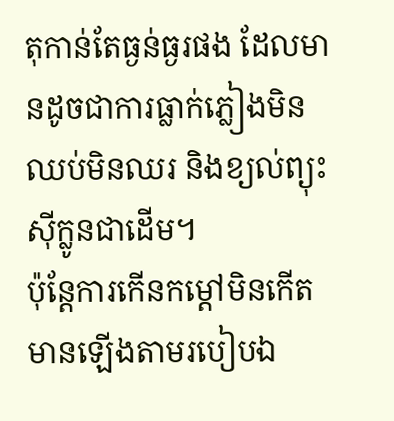តុកាន់តែធ្ងន់ធ្ងរផង ដែលមានដូចជាការធ្លាក់ភ្លៀងមិនឈប់មិនឈរ និងខ្យល់ព្យុះស៊ីក្លូនជាដើម។
ប៉ុន្តែការកើនកម្តៅមិនកើតមានឡើងតាមរបៀបឯ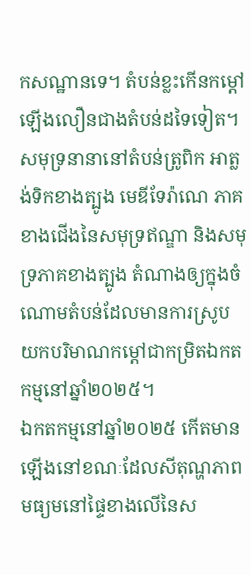កសណ្ឋានទេ។ តំបន់ខ្លះកើនកម្តៅឡើងលឿនជាងតំបន់ដទៃទៀត។ សមុទ្រនានានៅតំបន់ត្រូពិក អាត្លង់ទិកខាងត្បូង មេឌីទែរ៉ាណេ ភាគខាងជើងនៃសមុទ្រឥណ្ឌា និងសមុទ្រភាគខាងត្បូង តំណាងឲ្យក្នុងចំណោមតំបន់ដែលមានការស្រូបយកបរិមាណកម្តៅជាកម្រិតឯកតកម្មនៅឆ្នាំ២០២៥។
ឯកតកម្មនៅឆ្នាំ២០២៥ កើតមានឡើងនៅខណៈដែលសីតុណ្ហភាពមធ្យមនៅផ្ទៃខាងលើនៃស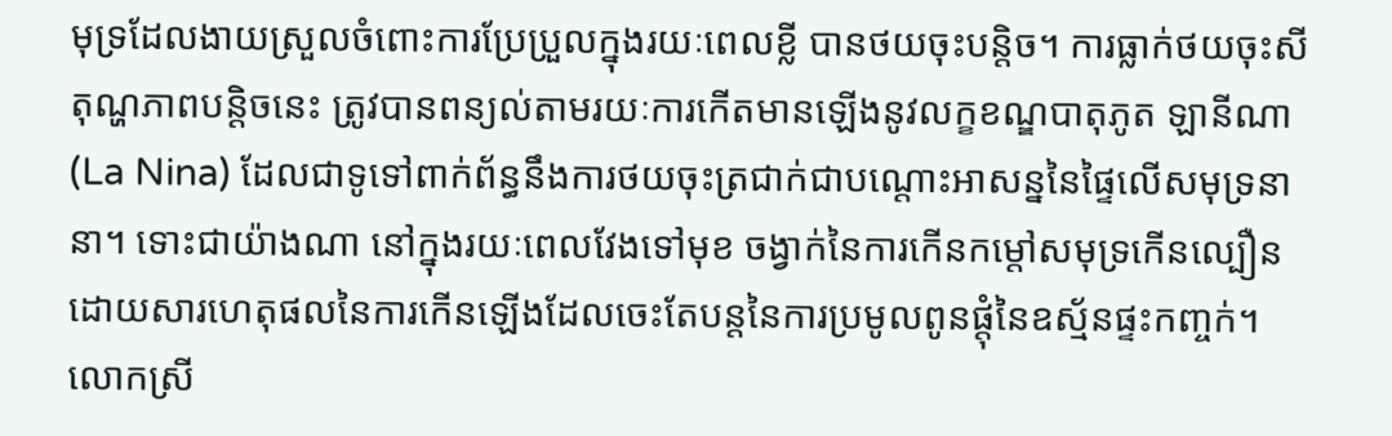មុទ្រដែលងាយស្រួលចំពោះការប្រែប្រួលក្នុងរយៈពេលខ្លី បានថយចុះបន្តិច។ ការធ្លាក់ថយចុះសីតុណ្ហភាពបន្តិចនេះ ត្រូវបានពន្យល់តាមរយៈការកើតមានឡើងនូវលក្ខខណ្ឌបាតុភូត ឡានីណា (La Nina) ដែលជាទូទៅពាក់ព័ន្ធនឹងការថយចុះត្រជាក់ជាបណ្តោះអាសន្ននៃផ្ទៃលើសមុទ្រនានា។ ទោះជាយ៉ាងណា នៅក្នុងរយៈពេលវែងទៅមុខ ចង្វាក់នៃការកើនកម្តៅសមុទ្រកើនល្បឿន ដោយសារហេតុផលនៃការកើនឡើងដែលចេះតែបន្តនៃការប្រមូលពូនផ្តុំនៃឧស្ម័នផ្ទះកញ្ចក់។
លោកស្រី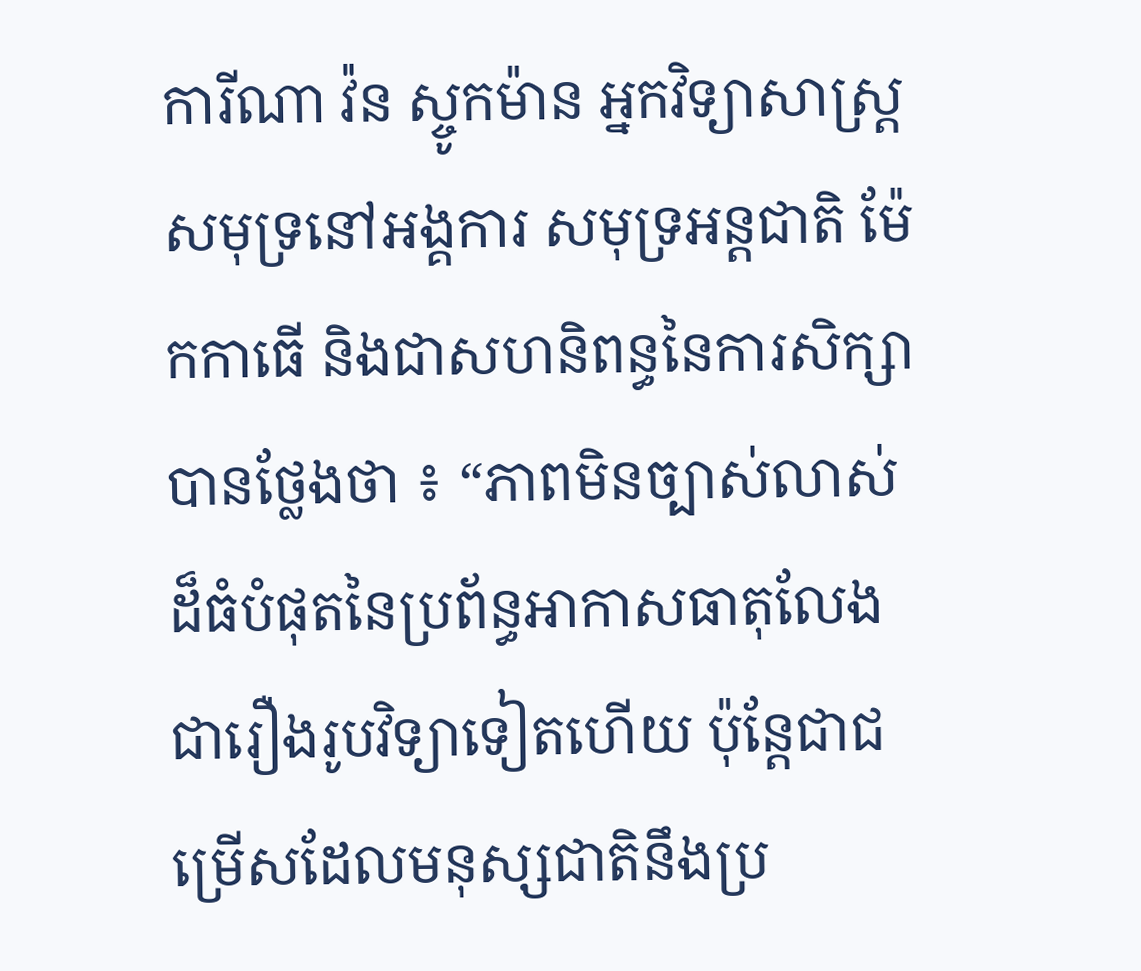ការីណា វ៉ន ស្ចូកម៉ាន អ្នកវិទ្យាសាស្រ្តសមុទ្រនៅអង្គការ សមុទ្រអន្តជាតិ ម៉ែកកាធើ និងជាសហនិពន្ធនៃការសិក្សា បានថ្លែងថា ៖ “ភាពមិនច្បាស់លាស់ដ៏ធំបំផុតនៃប្រព័ន្ធអាកាសធាតុលែងជារឿងរូបវិទ្យាទៀតហើយ ប៉ុន្តែជាជម្រើសដែលមនុស្សជាតិនឹងប្រ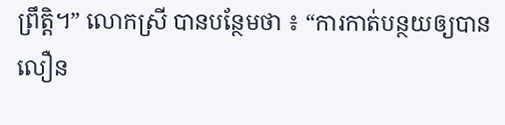ព្រឹត្តិ។” លោកស្រី បានបន្ថែមថា ៖ “ការកាត់បន្ថយឲ្យបានលឿន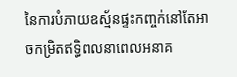នៃការបំភាយឧស្ម័នផ្ទះកញ្ចក់នៅតែអាចកម្រិតឥទ្ធិពលនាពេលអនាគ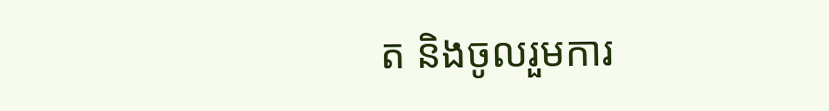ត និងចូលរួមការ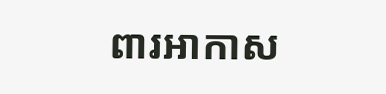ពារអាកាស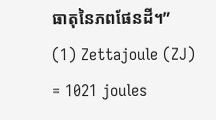ធាតុនៃភពផែនដី។”
(1) Zettajoule (ZJ) = 1021 joules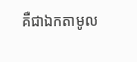គឺជាឯកតាមូល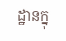ដ្ឋានក្នុ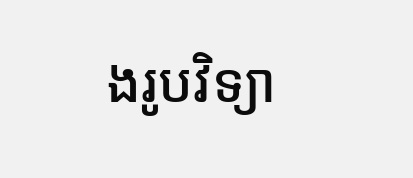ងរូបវិទ្យា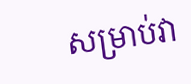សម្រាប់វា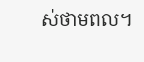ស់ថាមពល។